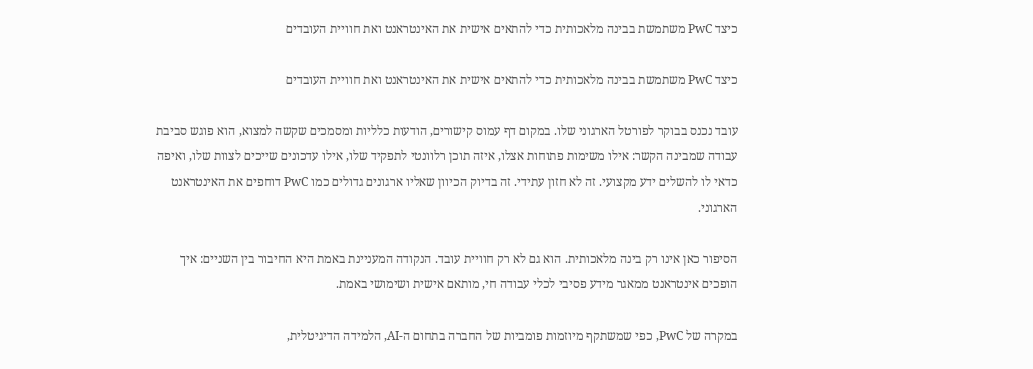כיצד PwC משתמשת בבינה מלאכותית כדי להתאים אישית את האינטראנט ואת חוויית העובדים

כיצד PwC משתמשת בבינה מלאכותית כדי להתאים אישית את האינטראנט ואת חוויית העובדים

עובד נכנס בבוקר לפורטל הארגוני שלו. במקום דף עמוס קישורים, הודעות כלליות ומסמכים שקשה למצוא, הוא פוגש סביבת עבודה שמבינה הקשר: אילו משימות פתוחות אצלו, איזה תוכן רלוונטי לתפקיד שלו, אילו עדכונים שייכים לצוות שלו, ואיפה כדאי לו להשלים ידע מקצועי. זה לא חזון עתידי. זה בדיוק הכיוון שאליו ארגונים גדולים כמו PwC דוחפים את האינטראנט הארגוני.

הסיפור כאן אינו רק בינה מלאכותית. הוא גם לא רק חוויית עובד. הנקודה המעניינת באמת היא החיבור בין השניים: איך הופכים אינטראנט ממאגר מידע פסיבי לכלי עבודה חי, מותאם אישית ושימושי באמת.

במקרה של PwC, כפי שמשתקף מיוזמות פומביות של החברה בתחום ה-AI, הלמידה הדיגיטלית,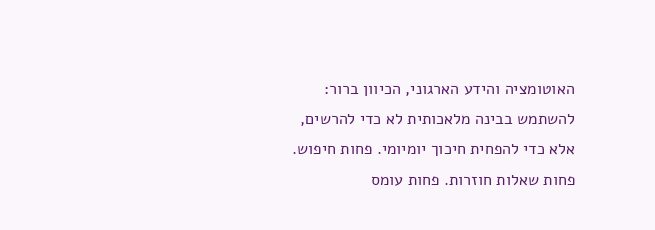האוטומציה והידע הארגוני, הכיוון ברור: להשתמש בבינה מלאכותית לא כדי להרשים, אלא כדי להפחית חיכוך יומיומי. פחות חיפוש. פחות שאלות חוזרות. פחות עומס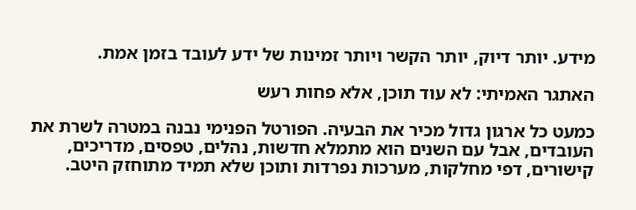מידע. יותר דיוק, יותר הקשר ויותר זמינות של ידע לעובד בזמן אמת.

האתגר האמיתי: לא עוד תוכן, אלא פחות רעש

כמעט כל ארגון גדול מכיר את הבעיה. הפורטל הפנימי נבנה במטרה לשרת את העובדים, אבל עם השנים הוא מתמלא חדשות, נהלים, טפסים, מדריכים, קישורים, דפי מחלקות, מערכות נפרדות ותוכן שלא תמיד מתוחזק היטב.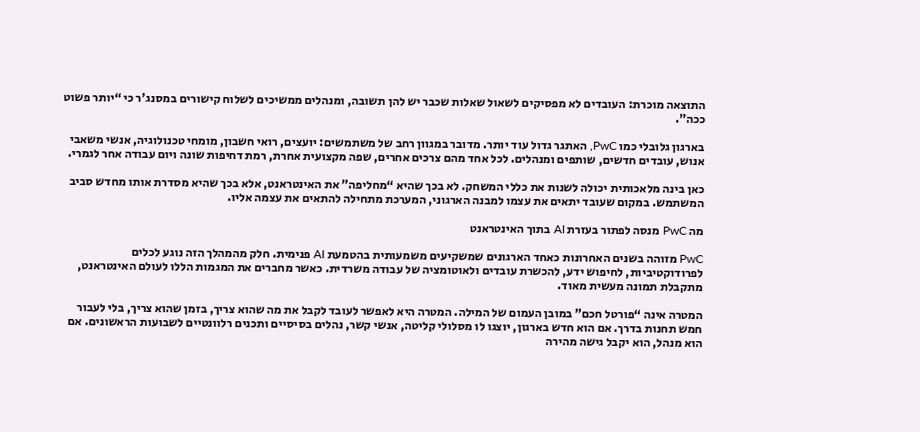התוצאה מוכרת: העובדים לא מפסיקים לשאול שאלות שכבר יש להן תשובה, ומנהלים ממשיכים לשלוח קישורים במסנג'ר כי “יותר פשוט ככה”.

בארגון גלובלי כמו PwC, האתגר גדול עוד יותר. מדובר במגוון רחב של משתמשים: יועצים, רואי חשבון, מומחי טכנולוגיה, אנשי משאבי אנוש, עובדים חדשים, שותפים ומנהלים. לכל אחד מהם צרכים אחרים, שפה מקצועית אחרת, רמת דחיפות שונה ויום עבודה אחר לגמרי.

כאן בינה מלאכותית יכולה לשנות את כללי המשחק. לא בכך שהיא “מחליפה” את האינטראנט, אלא בכך שהיא מסדרת אותו מחדש סביב המשתמש. במקום שעובד יתאים את עצמו למבנה הארגוני, המערכת מתחילה להתאים את עצמה אליו.

מה PwC מנסה לפתור בעזרת AI בתוך האינטראנט

PwC מזוהה בשנים האחרונות כאחד הארגונים שמשקיעים משמעותית בהטמעת AI פנימית. חלק מהמהלך הזה נוגע לכלים לפרודוקטיביות, לחיפוש ידע, להכשרת עובדים ולאוטומציה של עבודה משרדית. כאשר מחברים את המגמות הללו לעולם האינטראנט, מתקבלת תמונה מעשית מאוד.

המטרה אינה “פורטל חכם” במובן העמום של המילה. המטרה היא לאפשר לעובד לקבל את מה שהוא צריך, בזמן שהוא צריך, בלי לעבור חמש תחנות בדרך. אם הוא חדש בארגון, יוצגו לו מסלולי קליטה, אנשי קשר, נהלים בסיסיים ותכנים רלוונטיים לשבועות הראשונים. אם הוא מנהל, הוא יקבל גישה מהירה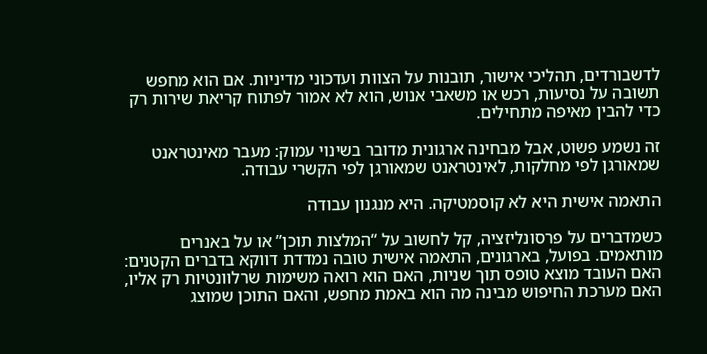לדשבורדים, תהליכי אישור, תובנות על הצוות ועדכוני מדיניות. אם הוא מחפש תשובה על נסיעות, רכש או משאבי אנוש, הוא לא אמור לפתוח קריאת שירות רק כדי להבין מאיפה מתחילים.

זה נשמע פשוט, אבל מבחינה ארגונית מדובר בשינוי עמוק: מעבר מאינטראנט שמאורגן לפי מחלקות, לאינטראנט שמאורגן לפי הקשרי עבודה.

התאמה אישית היא לא קוסמטיקה. היא מנגנון עבודה

כשמדברים על פרסונליזציה, קל לחשוב על “המלצות תוכן” או על באנרים מותאמים. בפועל, בארגונים, התאמה אישית טובה נמדדת דווקא בדברים הקטנים: האם העובד מוצא טופס תוך שניות, האם הוא רואה משימות שרלוונטיות רק אליו, האם מערכת החיפוש מבינה מה הוא באמת מחפש, והאם התוכן שמוצג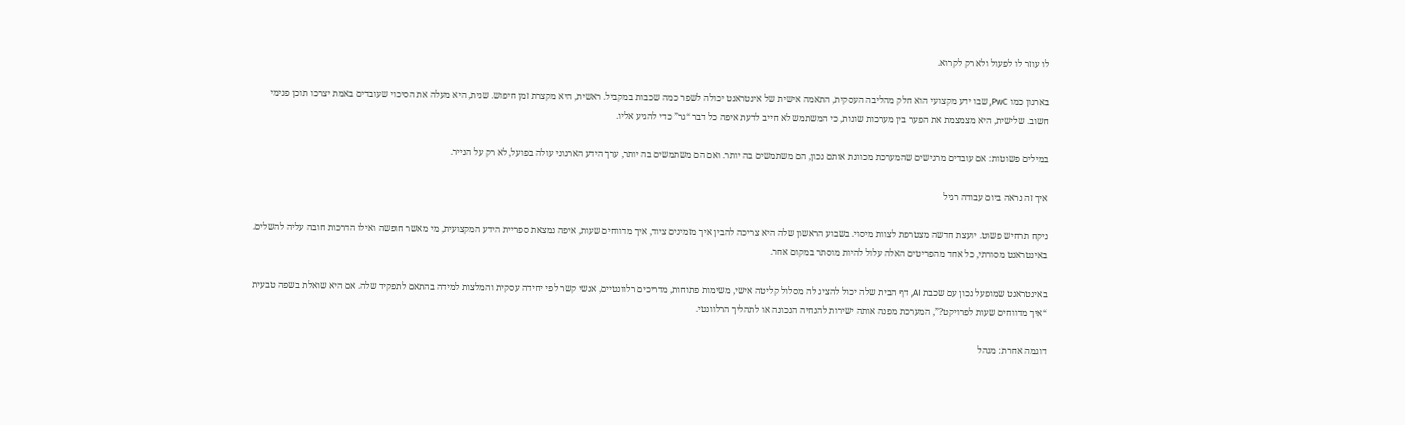לו עוזר לו לפעול ולא רק לקרוא.

בארגון כמו PwC, שבו ידע מקצועי הוא חלק מהליבה העסקית, התאמה אישית של אינטראנט יכולה לשפר כמה שכבות במקביל. ראשית, היא מקצרת זמן חיפוש. שנית, היא מעלה את הסיכוי שעובדים באמת יצרכו תוכן פנימי חשוב. שלישית, היא מצמצמת את הפער בין מערכות שונות, כי המשתמש לא חייב לדעת איפה כל דבר “גר” כדי להגיע אליו.

במילים פשוטות: אם עובדים מרגישים שהמערכת מכוונת אותם נכון, הם משתמשים בה יותר. ואם הם משתמשים בה יותר, ערך הידע הארגוני עולה בפועל, לא רק על הנייר.

איך זה נראה ביום עבודה רגיל

ניקח תרחיש פשוט. יועצת חדשה מצטרפת לצוות מיסוי. בשבוע הראשון שלה היא צריכה להבין איך מזמינים ציוד, איך מדווחים שעות, איפה נמצאת ספריית הידע המקצועית, מי מאשר חופשה ואילו הדרכות חובה עליה להשלים. באינטראנט מסורתי, כל אחד מהפריטים האלה עלול להיות מוסתר במקום אחר.

באינטראנט שמופעל נכון עם שכבת AI, דף הבית שלה יכול להציג לה מסלול קליטה אישי, משימות פתוחות, מדריכים רלוונטיים, אנשי קשר לפי יחידה עסקית והמלצות למידה בהתאם לתפקיד שלה. אם היא שואלת בשפה טבעית “איך מדווחים שעות לפרויקט?”, המערכת מפנה אותה ישירות להנחיה הנכונה או לתהליך הרלוונטי.

דוגמה אחרת: מנהל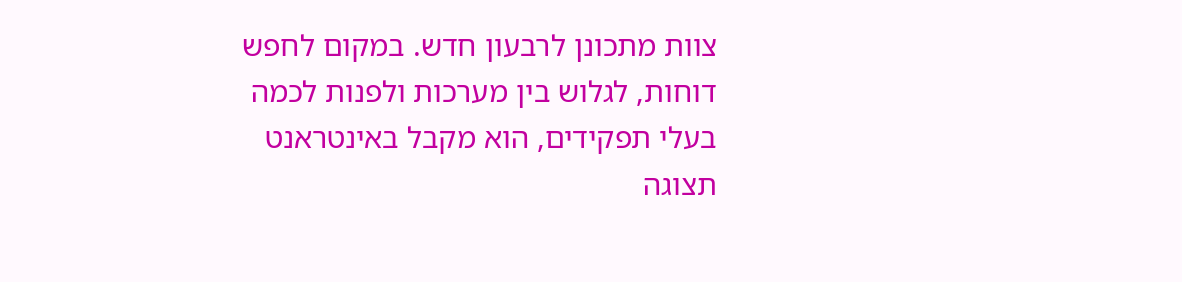צוות מתכונן לרבעון חדש. במקום לחפש דוחות, לגלוש בין מערכות ולפנות לכמה בעלי תפקידים, הוא מקבל באינטראנט תצוגה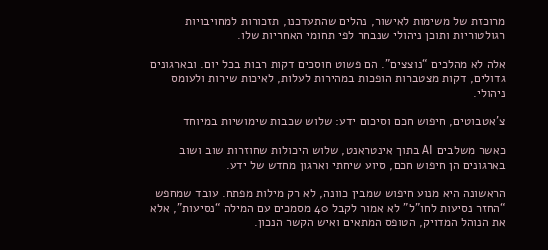מרוכזת של משימות לאישור, נהלים שהתעדכנו, תזכורות למחויבויות רגולטוריות ותוכן ניהולי שנבחר לפי תחומי האחריות שלו.

אלה לא מהלכים “נוצצים”. הם פשוט חוסכים דקות רבות בכל יום. ובארגונים גדולים, דקות מצטברות הופכות במהירות לעלות, לאיכות שירות ולעומס ניהולי.

צ'אטבוטים, חיפוש חכם וסיכום ידע: שלוש שכבות שימושיות במיוחד

כאשר משלבים AI בתוך אינטראנט, שלוש היכולות שחוזרות שוב ושוב בארגונים הן חיפוש חכם, סיוע שיחתי וארגון מחדש של ידע.

הראשונה היא מנוע חיפוש שמבין כוונה, לא רק מילות מפתח. עובד שמחפש “החזר נסיעות לחו"ל” לא אמור לקבל 40 מסמכים עם המילה “נסיעות”, אלא את הנוהל המדויק, הטופס המתאים ואיש הקשר הנכון.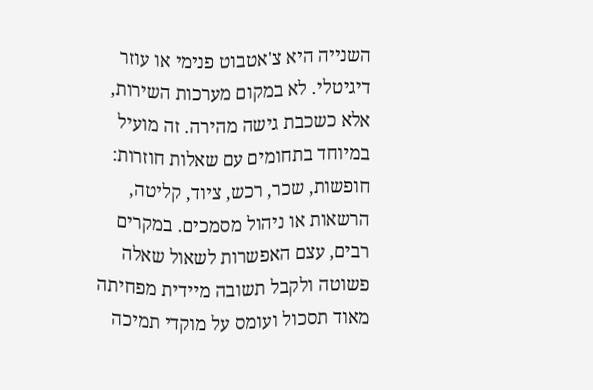השנייה היא צ'אטבוט פנימי או עוזר דיגיטלי. לא במקום מערכות השירות, אלא כשכבת גישה מהירה. זה מועיל במיוחד בתחומים עם שאלות חוזרות: חופשות, שכר, רכש, ציוד, קליטה, הרשאות או ניהול מסמכים. במקרים רבים, עצם האפשרות לשאול שאלה פשוטה ולקבל תשובה מיידית מפחיתה מאוד תסכול ועומס על מוקדי תמיכה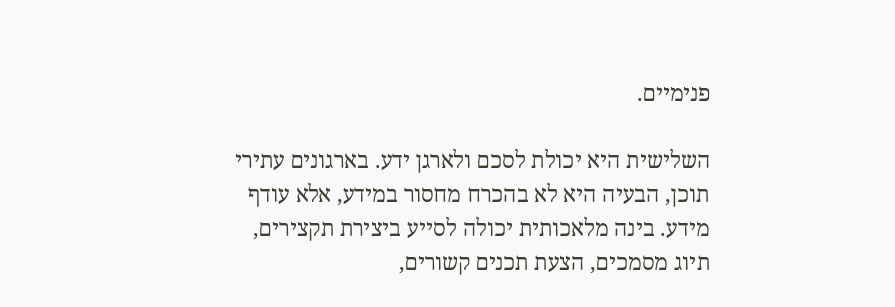פנימיים.

השלישית היא יכולת לסכם ולארגן ידע. בארגונים עתירי תוכן, הבעיה היא לא בהכרח מחסור במידע, אלא עודף מידע. בינה מלאכותית יכולה לסייע ביצירת תקצירים, תיוג מסמכים, הצעת תכנים קשורים,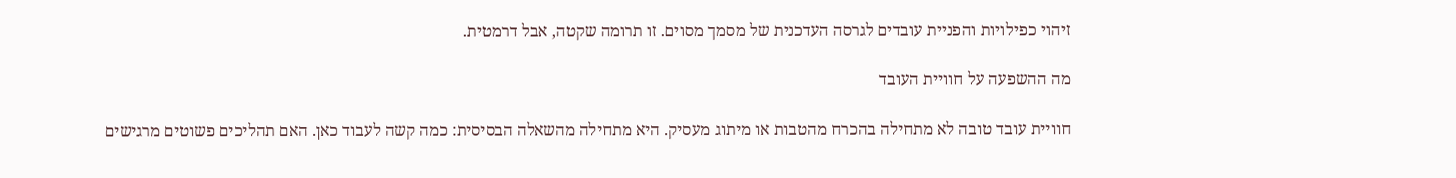זיהוי כפילויות והפניית עובדים לגרסה העדכנית של מסמך מסוים. זו תרומה שקטה, אבל דרמטית.

מה ההשפעה על חוויית העובד

חוויית עובד טובה לא מתחילה בהכרח מהטבות או מיתוג מעסיק. היא מתחילה מהשאלה הבסיסית: כמה קשה לעבוד כאן. האם תהליכים פשוטים מרגישים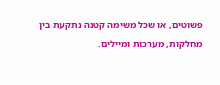פשוטים, או שכל משימה קטנה נתקעת בין מחלקות, מערכות ומיילים.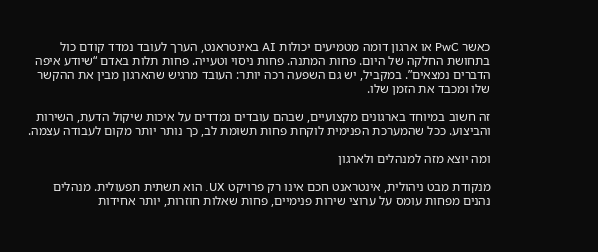כאשר PwC או ארגון דומה מטמיעים יכולות AI באינטראנט, הערך לעובד נמדד קודם כול בתחושת החלקה של היום. פחות המתנה. פחות ניסוי וטעייה. פחות תלות באדם “שיודע איפה הדברים נמצאים”. במקביל, יש גם השפעה רכה יותר: העובד מרגיש שהארגון מבין את ההקשר שלו ומכבד את הזמן שלו.

זה חשוב במיוחד בארגונים מקצועיים, שבהם עובדים נמדדים על איכות שיקול הדעת, השירות והביצוע. ככל שהמערכת הפנימית לוקחת פחות תשומת לב, כך נותר יותר מקום לעבודה עצמה.

ומה יוצא מזה למנהלים ולארגון

מנקודת מבט ניהולית, אינטראנט חכם אינו רק פרויקט UX. הוא תשתית תפעולית. מנהלים נהנים מפחות עומס על ערוצי שירות פנימיים, פחות שאלות חוזרות, יותר אחידות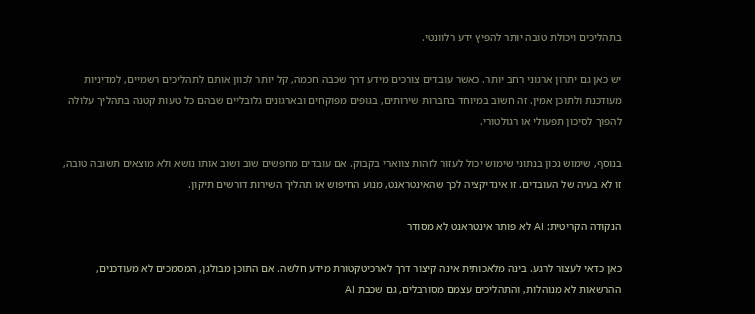בתהליכים ויכולת טובה יותר להפיץ ידע רלוונטי.

יש כאן גם יתרון ארגוני רחב יותר. כאשר עובדים צורכים מידע דרך שכבה חכמה, קל יותר לכוון אותם לתהליכים רשמיים, למדיניות מעודכנת ולתוכן אמין. זה חשוב במיוחד בחברות שירותים, בגופים מפוקחים ובארגונים גלובליים שבהם כל טעות קטנה בתהליך עלולה להפוך לסיכון תפעולי או רגולטורי.

בנוסף, שימוש נכון בנתוני שימוש יכול לעזור לזהות צווארי בקבוק. אם עובדים מחפשים שוב ושוב אותו נושא ולא מוצאים תשובה טובה, זו לא בעיה של העובדים. זו אינדיקציה לכך שהאינטראנט, מנוע החיפוש או תהליך השירות דורשים תיקון.

הנקודה הקריטית: AI לא פותר אינטראנט לא מסודר

כאן כדאי לעצור לרגע. בינה מלאכותית אינה קיצור דרך לארכיטקטורת מידע חלשה. אם התוכן מבולגן, המסמכים לא מעודכנים, ההרשאות לא מנוהלות, והתהליכים עצמם מסורבלים, גם שכבת AI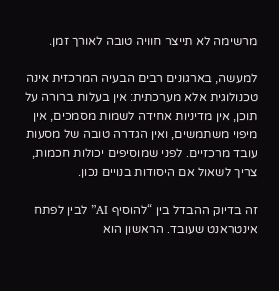מרשימה לא תייצר חוויה טובה לאורך זמן.

למעשה, בארגונים רבים הבעיה המרכזית אינה טכנולוגית אלא מערכתית: אין בעלות ברורה על תוכן, אין מדיניות אחידה לשמות מסמכים, אין מיפוי משתמשים, ואין הגדרה טובה של מסעות עובד מרכזיים. לפני שמוסיפים יכולות חכמות, צריך לשאול אם היסודות בנויים נכון.

זה בדיוק ההבדל בין “להוסיף AI” לבין לפתח אינטראנט שעובד. הראשון הוא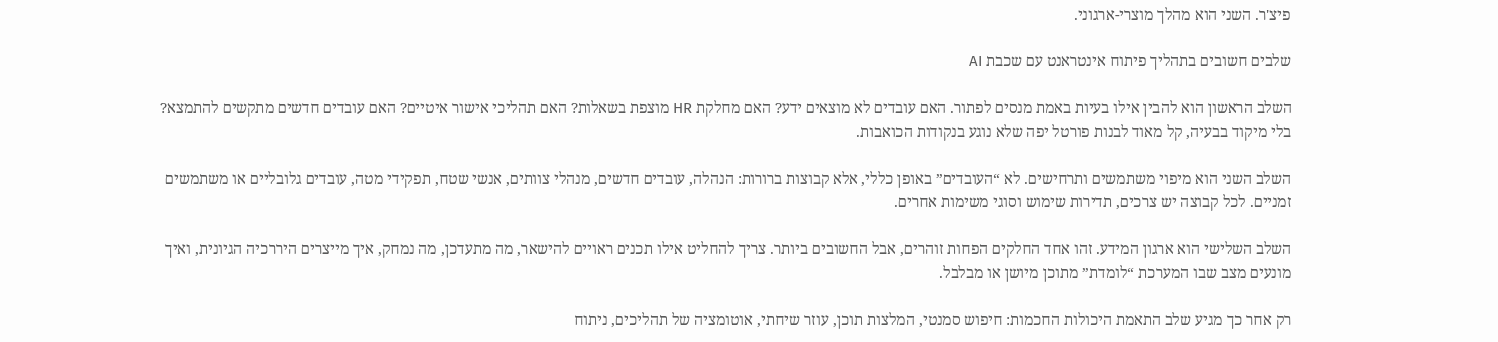פיצ'ר. השני הוא מהלך מוצרי-ארגוני.

שלבים חשובים בתהליך פיתוח אינטראנט עם שכבת AI

השלב הראשון הוא להבין אילו בעיות באמת מנסים לפתור. האם עובדים לא מוצאים ידע? האם מחלקת HR מוצפת בשאלות? האם תהליכי אישור איטיים? האם עובדים חדשים מתקשים להתמצא? בלי מיקוד בבעיה, קל מאוד לבנות פורטל יפה שלא נוגע בנקודות הכואבות.

השלב השני הוא מיפוי משתמשים ותרחישים. לא “העובדים” באופן כללי, אלא קבוצות ברורות: הנהלה, עובדים חדשים, מנהלי צוותים, אנשי שטח, תפקידי מטה, עובדים גלובליים או משתמשים זמניים. לכל קבוצה יש צרכים, תדירות שימוש וסוגי משימות אחרים.

השלב השלישי הוא ארגון המידע. זהו אחד החלקים הפחות זוהרים, אבל החשובים ביותר. צריך להחליט אילו תכנים ראויים להישאר, מה מתעדכן, מה נמחק, איך מייצרים היררכיה הגיונית, ואיך מונעים מצב שבו המערכת “לומדת” מתוכן מיושן או מבלבל.

רק אחר כך מגיע שלב התאמת היכולות החכמות: חיפוש סמנטי, המלצות תוכן, עוזר שיחתי, אוטומציה של תהליכים, ניתוח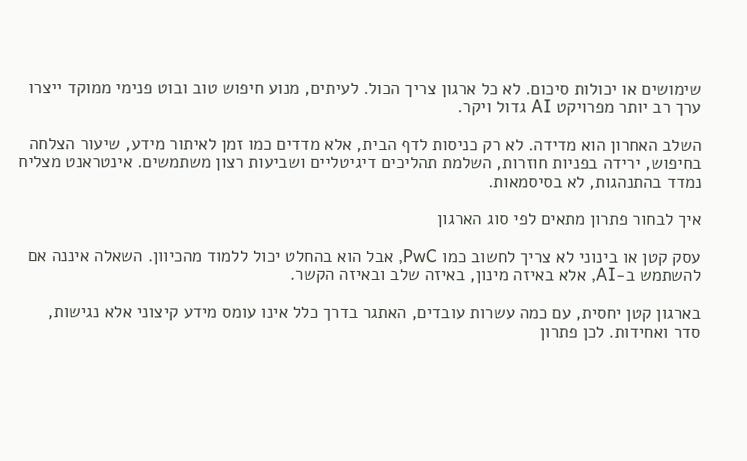שימושים או יכולות סיכום. לא כל ארגון צריך הכול. לעיתים, מנוע חיפוש טוב ובוט פנימי ממוקד ייצרו ערך רב יותר מפרויקט AI גדול ויקר.

השלב האחרון הוא מדידה. לא רק כניסות לדף הבית, אלא מדדים כמו זמן לאיתור מידע, שיעור הצלחה בחיפוש, ירידה בפניות חוזרות, השלמת תהליכים דיגיטליים ושביעות רצון משתמשים. אינטראנט מצליח נמדד בהתנהגות, לא בסיסמאות.

איך לבחור פתרון מתאים לפי סוג הארגון

עסק קטן או בינוני לא צריך לחשוב כמו PwC, אבל הוא בהחלט יכול ללמוד מהכיוון. השאלה איננה אם להשתמש ב-AI, אלא באיזה מינון, באיזה שלב ובאיזה הקשר.

בארגון קטן יחסית, עם כמה עשרות עובדים, האתגר בדרך כלל אינו עומס מידע קיצוני אלא נגישות, סדר ואחידות. לכן פתרון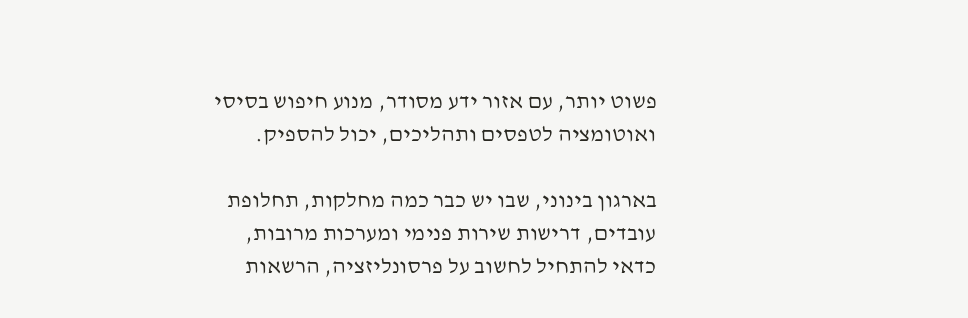פשוט יותר, עם אזור ידע מסודר, מנוע חיפוש בסיסי ואוטומציה לטפסים ותהליכים, יכול להספיק.

בארגון בינוני, שבו יש כבר כמה מחלקות, תחלופת עובדים, דרישות שירות פנימי ומערכות מרובות, כדאי להתחיל לחשוב על פרסונליזציה, הרשאות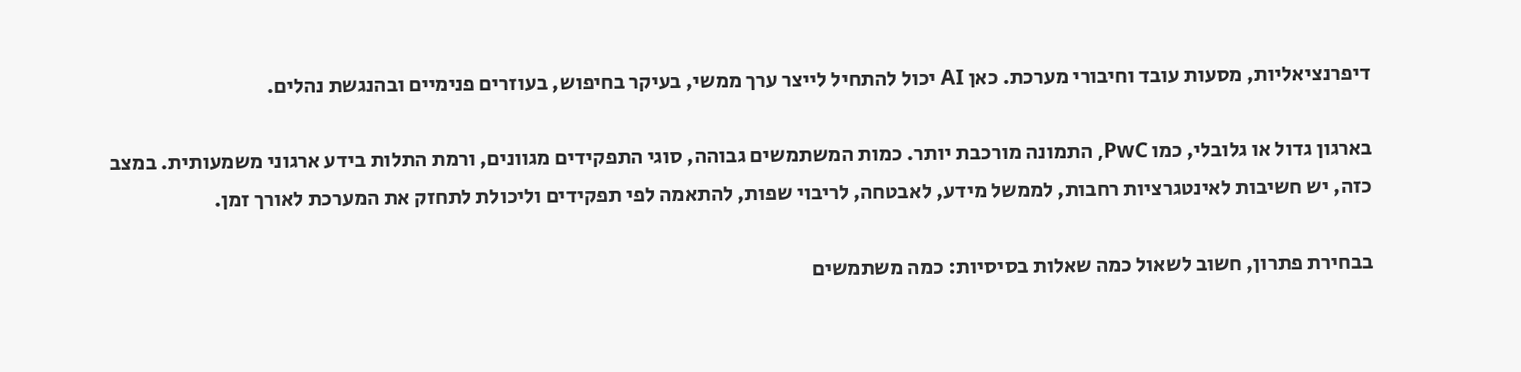דיפרנציאליות, מסעות עובד וחיבורי מערכת. כאן AI יכול להתחיל לייצר ערך ממשי, בעיקר בחיפוש, בעוזרים פנימיים ובהנגשת נהלים.

בארגון גדול או גלובלי, כמו PwC, התמונה מורכבת יותר. כמות המשתמשים גבוהה, סוגי התפקידים מגוונים, ורמת התלות בידע ארגוני משמעותית. במצב כזה, יש חשיבות לאינטגרציות רחבות, לממשל מידע, לאבטחה, לריבוי שפות, להתאמה לפי תפקידים וליכולת לתחזק את המערכת לאורך זמן.

בבחירת פתרון, חשוב לשאול כמה שאלות בסיסיות: כמה משתמשים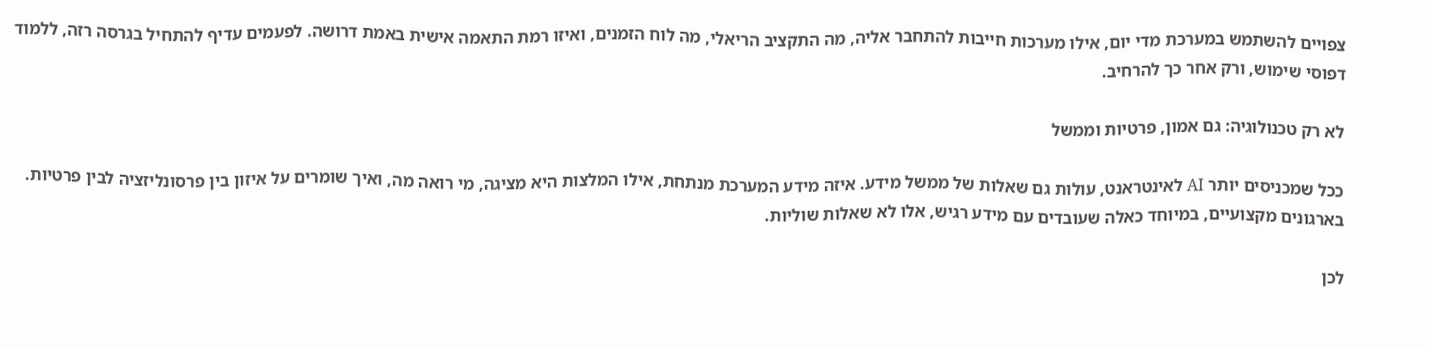צפויים להשתמש במערכת מדי יום, אילו מערכות חייבות להתחבר אליה, מה התקציב הריאלי, מה לוח הזמנים, ואיזו רמת התאמה אישית באמת דרושה. לפעמים עדיף להתחיל בגרסה רזה, ללמוד דפוסי שימוש, ורק אחר כך להרחיב.

לא רק טכנולוגיה: גם אמון, פרטיות וממשל

ככל שמכניסים יותר AI לאינטראנט, עולות גם שאלות של ממשל מידע. איזה מידע המערכת מנתחת, אילו המלצות היא מציגה, מי רואה מה, ואיך שומרים על איזון בין פרסונליזציה לבין פרטיות. בארגונים מקצועיים, במיוחד כאלה שעובדים עם מידע רגיש, אלו לא שאלות שוליות.

לכן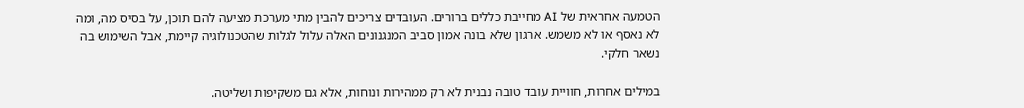הטמעה אחראית של AI מחייבת כללים ברורים. העובדים צריכים להבין מתי מערכת מציעה להם תוכן, על בסיס מה, ומה לא נאסף או לא משמש. ארגון שלא בונה אמון סביב המנגנונים האלה עלול לגלות שהטכנולוגיה קיימת, אבל השימוש בה נשאר חלקי.

במילים אחרות, חוויית עובד טובה נבנית לא רק ממהירות ונוחות, אלא גם משקיפות ושליטה.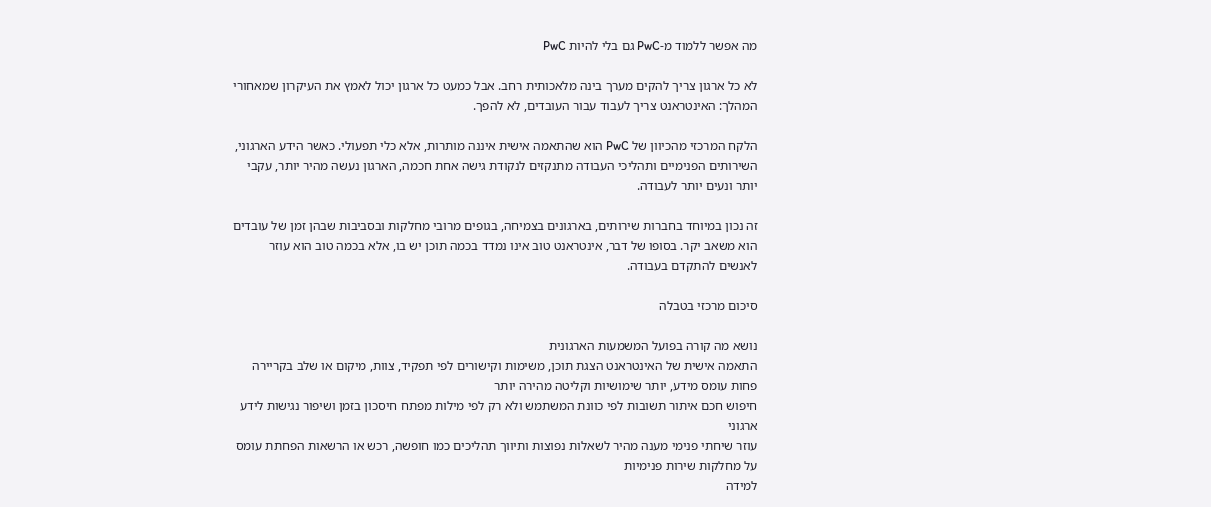מה אפשר ללמוד מ-PwC גם בלי להיות PwC

לא כל ארגון צריך להקים מערך בינה מלאכותית רחב. אבל כמעט כל ארגון יכול לאמץ את העיקרון שמאחורי המהלך: האינטראנט צריך לעבוד עבור העובדים, לא להפך.

הלקח המרכזי מהכיוון של PwC הוא שהתאמה אישית איננה מותרות, אלא כלי תפעולי. כאשר הידע הארגוני, השירותים הפנימיים ותהליכי העבודה מתנקזים לנקודת גישה אחת חכמה, הארגון נעשה מהיר יותר, עקבי יותר ונעים יותר לעבודה.

זה נכון במיוחד בחברות שירותים, בארגונים בצמיחה, בגופים מרובי מחלקות ובסביבות שבהן זמן של עובדים הוא משאב יקר. בסופו של דבר, אינטראנט טוב אינו נמדד בכמה תוכן יש בו, אלא בכמה טוב הוא עוזר לאנשים להתקדם בעבודה.

סיכום מרכזי בטבלה

נושא מה קורה בפועל המשמעות הארגונית
התאמה אישית של האינטראנט הצגת תוכן, משימות וקישורים לפי תפקיד, צוות, מיקום או שלב בקריירה פחות עומס מידע, יותר שימושיות וקליטה מהירה יותר
חיפוש חכם איתור תשובות לפי כוונת המשתמש ולא רק לפי מילות מפתח חיסכון בזמן ושיפור נגישות לידע ארגוני
עוזר שיחתי פנימי מענה מהיר לשאלות נפוצות ותיווך תהליכים כמו חופשה, רכש או הרשאות הפחתת עומס על מחלקות שירות פנימיות
למידה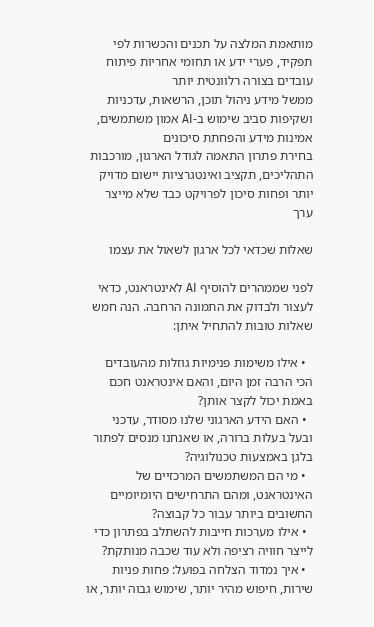מותאמת המלצה על תכנים והכשרות לפי תפקיד, פערי ידע או תחומי אחריות פיתוח עובדים בצורה רלוונטית יותר
ממשל מידע ניהול תוכן, הרשאות, עדכניות ושקיפות סביב שימוש ב-AI אמון משתמשים, אמינות מידע והפחתת סיכונים
בחירת פתרון התאמה לגודל הארגון, מורכבות התהליכים, תקציב ואינטגרציות יישום מדויק יותר ופחות סיכון לפרויקט כבד שלא מייצר ערך

שאלות שכדאי לכל ארגון לשאול את עצמו

לפני שממהרים להוסיף AI לאינטראנט, כדאי לעצור ולבדוק את התמונה הרחבה. הנה חמש שאלות טובות להתחיל איתן:

  • אילו משימות פנימיות גוזלות מהעובדים הכי הרבה זמן היום, והאם אינטראנט חכם באמת יכול לקצר אותן?
  • האם הידע הארגוני שלנו מסודר, עדכני ובעל בעלות ברורה, או שאנחנו מנסים לפתור בלגן באמצעות טכנולוגיה?
  • מי הם המשתמשים המרכזיים של האינטראנט, ומהם התרחישים היומיומיים החשובים ביותר עבור כל קבוצה?
  • אילו מערכות חייבות להשתלב בפתרון כדי לייצר חוויה רציפה ולא עוד שכבה מנותקת?
  • איך נמדוד הצלחה בפועל: פחות פניות שירות, חיפוש מהיר יותר, שימוש גבוה יותר, או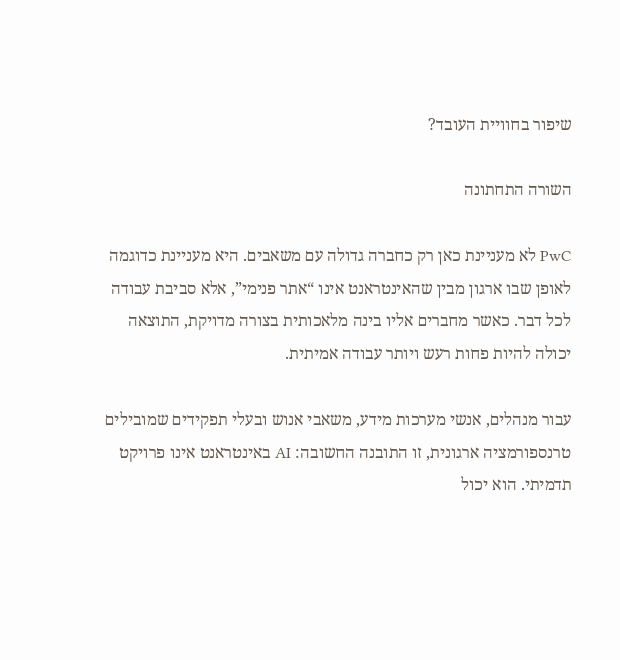שיפור בחוויית העובד?

השורה התחתונה

PwC לא מעניינת כאן רק כחברה גדולה עם משאבים. היא מעניינת כדוגמה לאופן שבו ארגון מבין שהאינטראנט אינו “אתר פנימי”, אלא סביבת עבודה לכל דבר. כאשר מחברים אליו בינה מלאכותית בצורה מדויקת, התוצאה יכולה להיות פחות רעש ויותר עבודה אמיתית.

עבור מנהלים, אנשי מערכות מידע, משאבי אנוש ובעלי תפקידים שמובילים טרנספורמציה ארגונית, זו התובנה החשובה: AI באינטראנט אינו פרויקט תדמיתי. הוא יכול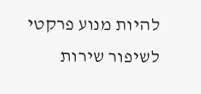להיות מנוע פרקטי לשיפור שירות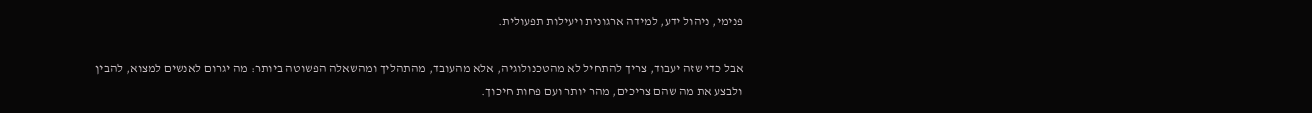פנימי, ניהול ידע, למידה ארגונית ויעילות תפעולית.

אבל כדי שזה יעבוד, צריך להתחיל לא מהטכנולוגיה, אלא מהעובד, מהתהליך ומהשאלה הפשוטה ביותר: מה יגרום לאנשים למצוא, להבין ולבצע את מה שהם צריכים, מהר יותר ועם פחות חיכוך.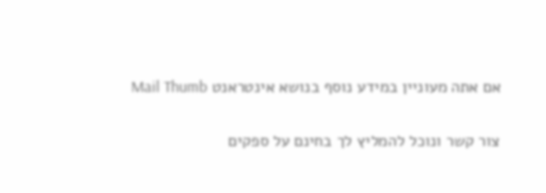אם אתה מעוניין במידע נוסף בנושא אינטראנט Mail Thumb

צור קשר ונוכל להמליץ לך בחינם על ספקים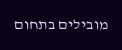מובילים בתחום